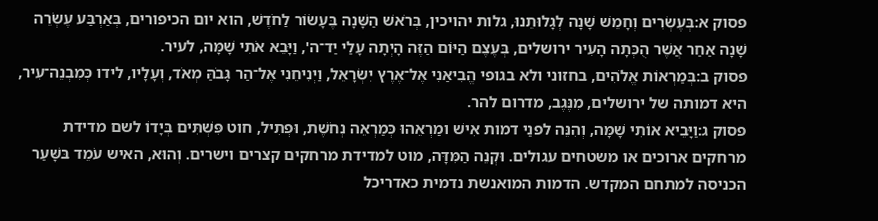פסוק א:בְּעֶשְׂרִים וְחָמֵשׁ שָׁנָה לְגָלוּתֵנוּ, גלות יהויכין, בְּרֹאשׁ הַשָּׁנָה בֶּעָשׂוֹר לַחֹדֶשׁ, הוא יום הכיפורים, בְּאַרְבַּע עֶשְׂרֵה שָׁנָה אַחַר אֲשֶׁר הֻכְּתָה הָעִיר ירושלים, בְּעֶצֶם הַיּוֹם הַזֶּה הָיְתָה עָלַי יַד־ה', וַיָּבֵא אֹתִי שָׁמָּה, לעיר.
פסוק ב:בְּמַרְאוֹת אֱלֹהִים, בחזוני ולא בגופי הֱבִיאַנִי אֶל־אֶרֶץ יִשְׂרָאֵל, וַיְנִיחֵנִי אֶל־הַר גָּבֹהַּ מְאֹד, וְעָלָיו, לידו כְּמִבְנֵה־עִיר, היא דמותה של ירושלים, מִנֶּגֶב, מדרום להר.
פסוק ג:וַיָּבֵיא אוֹתִי שָׁמָּה, וְהִנֵּה לפנַי דמות אִישׁ ומַרְאֵהוּ כְּמַרְאֵה נְחֹשֶׁת, וּפְתִיל, חוט פִּשְׁתִּים בְּיָדוֹ לשם מדידת מרחקים ארוכים או משטחים עגולים. וּקְנֵה הַמִּדָּה, מוט למדידת מרחקים קצרים וישרים. וְהוּא, האיש עֹמֵד בּשָּׁעַר הכניסה למתחם המקדש. הדמות המואנשת נדמית כאדריכל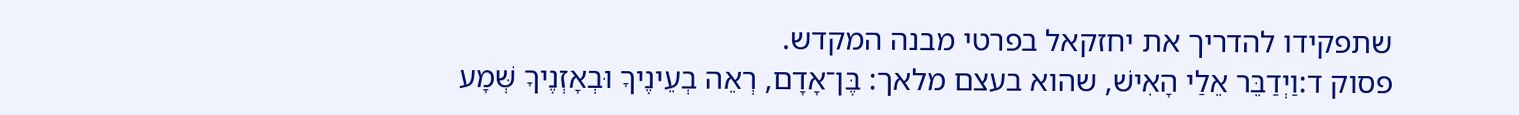שתפקידו להדריך את יחזקאל בפרטי מבנה המקדש.
פסוק ד:וַיְדַבֵּר אֵלַי הָאִישׁ, שהוא בעצם מלאך: בֶּן־אָדָם, רְאֵה בְעֵינֶיךָ וּבְאָזְנֶיךָ שְּׁמָע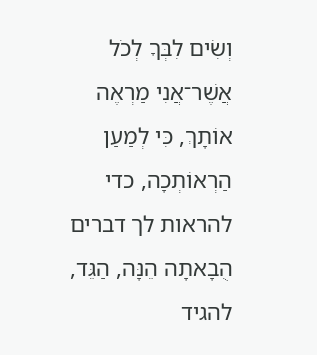וְשִׂים לִבְּךָ לְכֹל אֲשֶׁר־אֲנִי מַרְאֶה אוֹתָךְ, כִּי לְמַעַן הַרְאוֹתְכָה, כדי להראות לך דברים הֻבָאתָה הֵנָּה, הַגֵּד, להגיד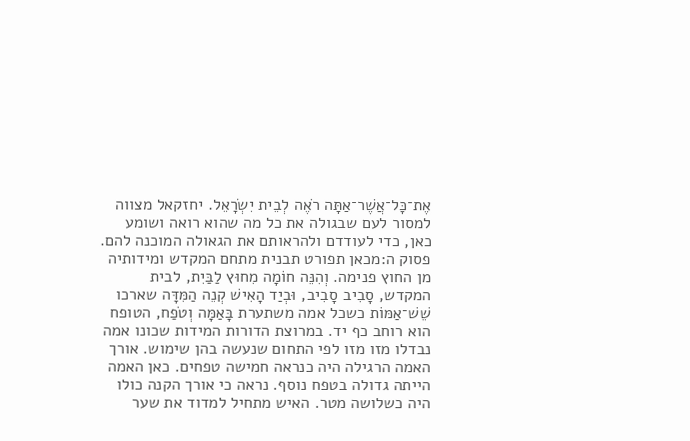אֶת־כָּל־אֲשֶׁר־אַתָּה רֹאֶה לְבֵית יִשְׂרָאֵל. יחזקאל מצווה למסור לעם שבגולה את כל מה שהוא רואה ושומע כאן, כדי לעודדם ולהראותם את הגאולה המוכנה להם.
פסוק ה:מכאן תפורט תבנית מתחם המקדש ומידותיה מן החוץ פנימה. וְהִנֵּה חוֹמָה מִחוּץ לַבַּיִת, לבית המקדש, סָבִיב סָבִיב, וּבְיַד הָאִישׁ קְנֵה הַמִּדָּה שארכו שֵׁשׁ־אַמּוֹת כשכל אמה משתערת בָּאַמָּה וְטֹפַח, הטופח הוא רוחב כף יד. במרוצת הדורות המידות שכונו אמה נבדלו מזו מזו לפי התחום שנעשה בהן שימוש. אורך האמה הרגילה היה כנראה חמישה טפחים. כאן האמה הייתה גדולה בטפח נוסף. נראה כי אורך הקנה כולו היה כשלושה מטר. האיש מתחיל למדוד את שער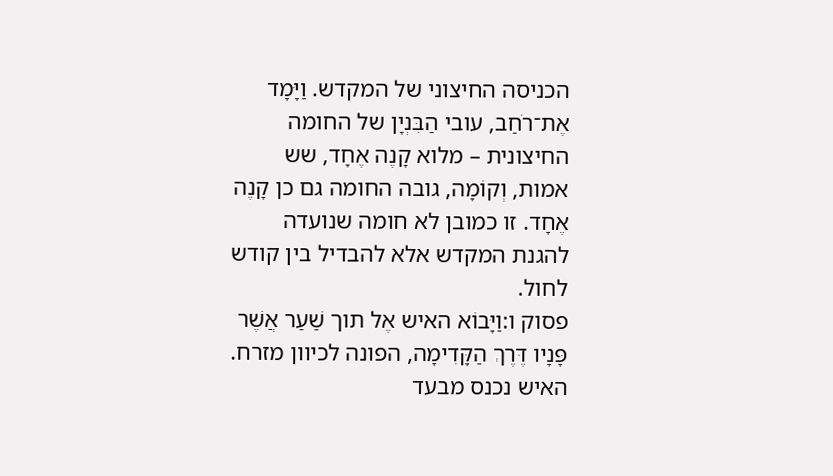הכניסה החיצוני של המקדש. וַיָּמָד אֶת־רֹחַב, עובי הַבִּנְיָן של החומה החיצונית – מלוא קָנֶה אֶחָד, שש אמות, וְקוֹמָה, גובה החומה גם כן קָנֶה אֶחָד. זו כמובן לא חומה שנועדה להגנת המקדש אלא להבדיל בין קודש לחול.
פסוק ו:וַיָּבוֹא האיש אֶל תוך שַׁעַר אֲשֶׁר פָּנָיו דֶּרֶךְ הַקָּדִימָה, הפונה לכיוון מזרח. האיש נכנס מבעד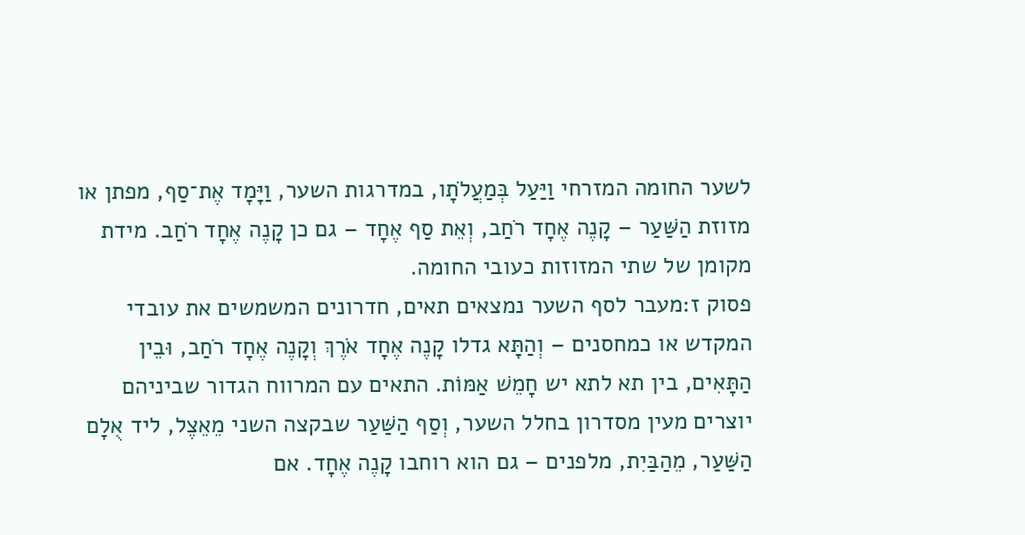לשער החומה המזרחי וַיַּעַל בְּמַעֲלֹתָו, במדרגות השער, וַיָּמָד אֶת־סַף, מפתן או מזוזת הַשַּׁעַר – קָנֶה אֶחָד רֹחַב, וְאֵת סַף אֶחָד – גם כן קָנֶה אֶחָד רֹחַב. מידת מקומן של שתי המזוזות כעובי החומה.
פסוק ז:מעבר לסף השער נמצאים תאים, חדרונים המשמשים את עובדי המקדש או כמחסנים – וְהַתָּא גדלו קָנֶה אֶחָד אֹרֶךְ וְקָנֶה אֶחָד רֹחַב, וּבֵין הַתָּאִים, בין תא לתא יש חָמֵשׁ אַמּוֹת. התאים עם המרווח הגדור שביניהם יוצרים מעין מסדרון בחלל השער, וְסַף הַשַּׁעַר שבקצה השני מֵאֵצֶל, ליד אֻלָם הַשַּׁעַר, מֵהַבַּיִת, מלפנים – גם הוא רוחבו קָנֶה אֶחָד. אם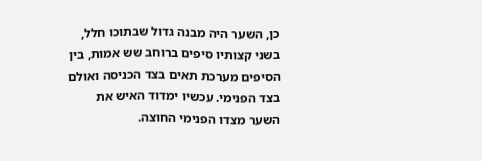כן, השער היה מבנה גדול שבתוכו חלל, בשני קצותיו סיפים ברוחב שש אמות, בין הסיפים מערכת תאים בצד הכניסה ואולם בצד הפנימי. עכשיו ימדוד האיש את השער מצדו הפנימי החוצה.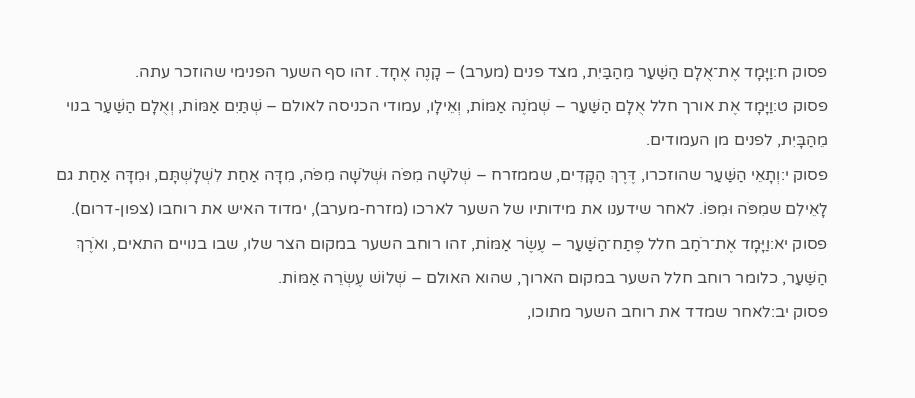פסוק ח:וַיָּמָד אֶת־אֻלָם הַשַּׁעַר מֵהַבַּיִת, מצד פנים (מערב) – קָנֶה אֶחָד. זהו סף השער הפנימי שהוזכר עתה.
פסוק ט:וַיָּמָד אֶת אורך חלל אֻלָם הַשַּׁעַר – שְׁמֹנֶה אַמּוֹת, וְאֵילָו, עמודי הכניסה לאולם – שְׁתַּיִם אַמּוֹת, וְאֻלָם הַשַּׁעַר בנוי מֵהַבָּיִת, לפנים מן העמודים.
פסוק י:וְתָאֵי הַשַּׁעַר שהוזכרו, דֶּרֶךְ הַקָּדִים, שממזרח – שְׁלֹשָׁה מִפֹּה וּשְׁלֹשָׁה מִפֹּה, מִדָּה אַחַת לִשְׁלָשְׁתָּם, וּמִדָּה אַחַת גם לָאֵילִם שמִפֹּה וּמִפּוֹ. לאחר שידענו את מידותיו של השער לארכו (מזרח-מערב), ימדוד האיש את רוחבו (צפון-דרום).
פסוק יא:וַיָּמָד אֶת־רֹחַב חלל פֶּתַח־הַשַּׁעַר – עֶשֶׂר אַמּוֹת, זהו רוחב השער במקום הצר שלו, שבו בנויים התאים, ואֹרֶךְ הַשַּׁעַר, כלומר רוחב חלל השער במקום הארוך, שהוא האולם – שְׁלוֹשׁ עֶשְׂרֵה אַמּוֹת.
פסוק יב:לאחר שמדד את רוחב השער מתוכו,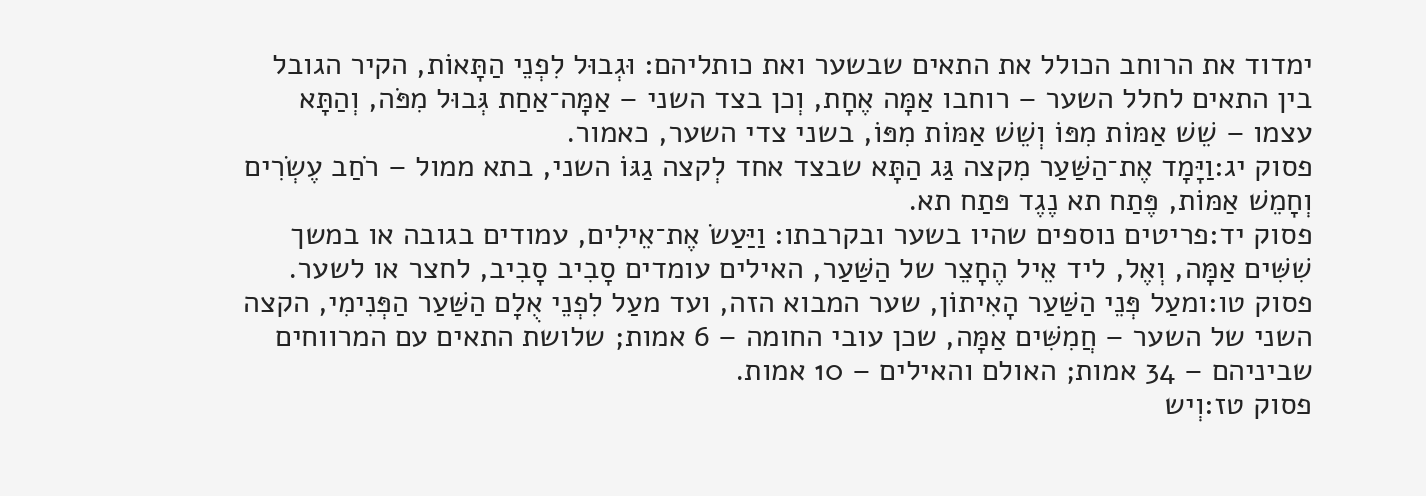ימדוד את הרוחב הכולל את התאים שבשער ואת כותליהם: וּגְבוּל לִפְנֵי הַתָּאוֹת, הקיר הגובל בין התאים לחלל השער – רוחבו אַמָּה אֶחָת, וְכן בצד השני – אַמָּה־אַחַת גְּבוּל מִפֹּה, וְהַתָּא עצמו – שֵׁשׁ אַמּוֹת מִפּוֹ וְשֵׁשׁ אַמּוֹת מִפּוֹ, בשני צדי השער, כאמור.
פסוק יג:וַיָּמָד אֶת־הַשַּׁעַר מִקצה גַּג הַתָּא שבצד אחד לְקצה גַגּוֹ השני, בתא ממול – רֹחַב עֶשְׂרִים וְחָמֵשׁ אַמּוֹת, פֶּתַח תא נֶגֶד פּתַח תא.
פסוק יד:פריטים נוספים שהיו בשער ובקרבתו: וַיַּעַשׂ אֶת־אֵילִים, עמודים בגובה או במשך שִׁשִּׁים אַמָּה, וְאֶל, ליד אֵיל הֶחָצֵר של הַשַּׁעַר, האילים עומדים סָבִיב סָבִיב, לחצר או לשער.
פסוק טו:ומעַל פְּנֵי הַשַּׁעַר הָאִיתוֹן, שער המבוא הזה, ועד מעַל לִפְנֵי אֻלָם הַשַּׁעַר הַפְּנִימִי, הקצה השני של השער – חֲמִשִּׁים אַמָּה, שכן עובי החומה – 6 אמות; שלושת התאים עם המרווחים שביניהם – 34 אמות; האולם והאילים – 10 אמות.
פסוק טז:וְיש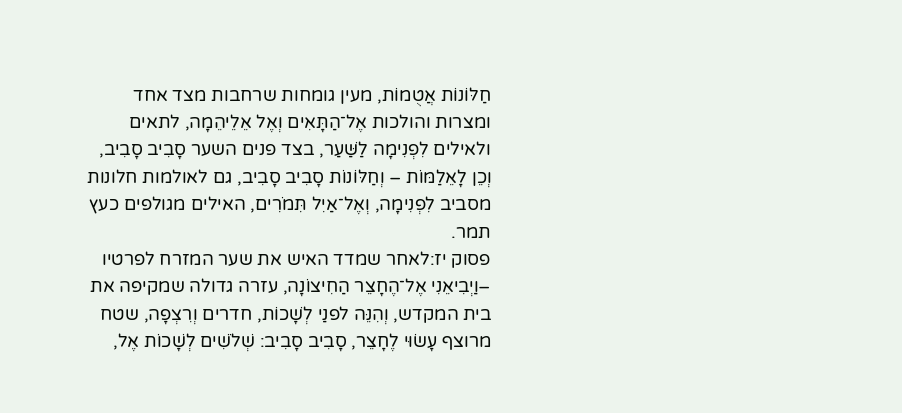חַלּוֹנוֹת אֲטֻמוֹת, מעין גומחות שרחבות מצד אחד ומצרות והולכות אֶל־הַתָּאִים וְאֶל אֵלֵיהֵמָה, לתאים ולאילים לִפְנִימָה לַשַּׁעַר, בצד פנים השער סָבִיב סָבִיב, וְכֵן לָאֵלַמּוֹת – וְחַלּוֹנוֹת סָבִיב סָבִיב, גם לאולמות חלונות מסביב לִפְנִימָה, וְאֶל־אַיִל תִּמֹרִים, האילים מגולפים כעץ תמר.
פסוק יז:לאחר שמדד האיש את שער המזרח לפרטיו –וַיְבִיאֵנִי אֶל־הֶחָצֵר הַחִיצוֹנָה, עזרה גדולה שמקיפה את בית המקדש, וְהִנֵּה לפנַי לְשָׁכוֹת, חדרים וְרִצְפָה, שטח מרוצף עָשׂוּי לֶחָצֵר, סָבִיב סָבִיב: שְׁלֹשִׁים לְשָׁכוֹת אֶל,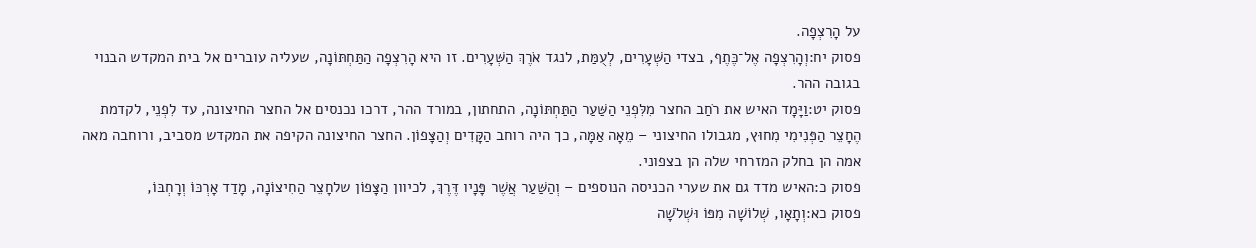על הָרִצְפָה.
פסוק יח:וְהָרִצְפָה אֶל־כֶּתֶף, בצדי הַשְּׁעָרִים, לְעֻמַּת, לנגד אֹרֶךְ הַשְּׁעָרִים. זו היא הָרִצְפָה הַתַּחְתּוֹנָה, שעליה עוברים אל בית המקדש הבנוי בגובה ההר.
פסוק יט:וַיָּמָד האיש את רֹחַב החצר מִלִּפְנֵי הַשַּׁעַר הַתַּחְתּוֹנָה, התחתון, במורד ההר, דרכו נכנסים אל החצר החיצונה, עד לִפְנֵי, לקדמת הֶחָצֵר הַפְּנִימִי מִחוּץ, מגבולו החיצוני – מֵאָה אַמָּה, כך היה רוחב הַקָּדִים וְהַצָּפוֹן. החצר החיצונה הקיפה את המקדש מסביב, ורוחבה מאה אמה הן בחלק המזרחי שלה הן בצפוני.
פסוק כ:האיש מדד גם את שערי הכניסה הנוספים – וְהַשַּׁעַר אֲשֶׁר פָּנָיו דֶּרֶךְ, לכיוון הַצָּפוֹן שלחָצֵר הַחִיצוֹנָה, מָדַד אָרְכּוֹ וְרָחְבּוֹ,
פסוק כא:וְתָאָו, שְׁלוֹשָׁה מִפּוֹ וּשְׁלֹשָׁה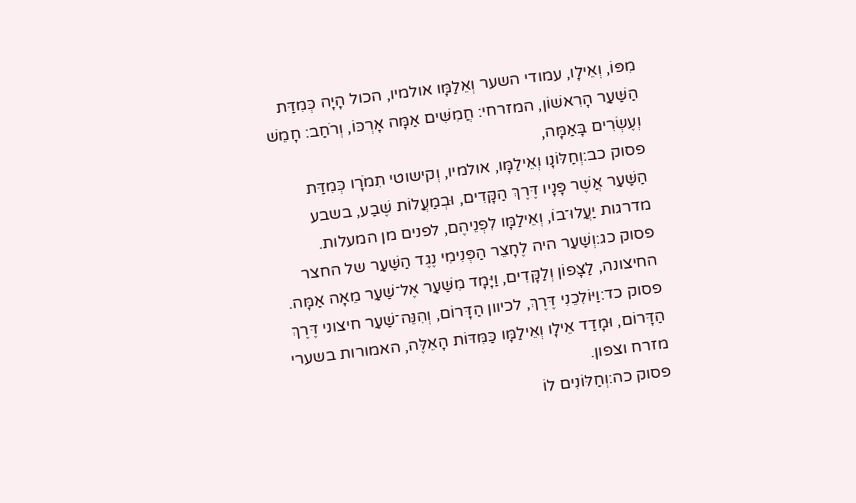מִפּוֹ, וְאֵילָו, עמודי השער וְאֵלַמָּו אולמיו, הכול הָיָה כְּמִדַּת הַשַּׁעַר הָרִאשׁוֹן, המזרחי: חֲמִשִּׁים אַמָּה אָרְכּוֹ, וְרֹחַב: חָמֵשׁ וְעֶשְׂרִים בָּאַמָּה,
פסוק כב:וְחַלּוֹנָו וְאֵילַמָּו, אולמיו, וְקישוטי תִמֹרָו כְּמִדַּת הַשַּׁעַר אֲשֶׁר פָּנָיו דֶּרֶךְ הַקָּדִים, וּבְמַעֲלוֹת שֶׁבַע, בשבע מדרגות יַעֲלוּ־בוֹ, וְאֵילַמָּו לִפְנֵיהֶם, לפנים מן המעלות.
פסוק כג:וְשַׁעַר היה לֶחָצֵר הַפְּנִימִי נֶגֶד הַשַּׁעַר של החצר החיצונה, לַצָּפוֹן וְלַקָּדִים, וַיָּמָד מִשַּׁעַר אֶל־שַׁעַר מֵאָה אַמָּה.
פסוק כד:וַיּוֹלִכֵנִי דֶּרֶךְ, לכיוון הַדָּרוֹם, וְהִנֵּה־שַׁעַר חיצוני דֶּרֶךְ הַדָּרוֹם, וּמָדַד אֵילָו וְאֵילַמָּו כַּמִּדּוֹת הָאֵלֶּה, האמורות בשערי מזרח וצפון.
פסוק כה:וְחַלּוֹנִים לוֹ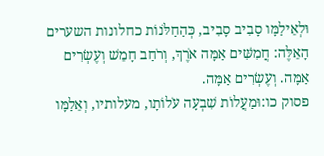וּלְאֵילַמָּו סָבִיב סָבִיב, כְּהַחַלֹּנוֹת כחלונות השערים הָאֵלֶּה: חֲמִשִּׁים אַמָּה אֹרֶךְ, וְרֹחַב חָמֵשׁ וְעֶשְׂרִים אַמָּה. וְעֶשְׂרִים אַמָּה.
פסוק כו:וּמַעֲלוֹת שִׁבְעָה עֹלוֹתָו, מעלותיו, וְאֵלַמָּו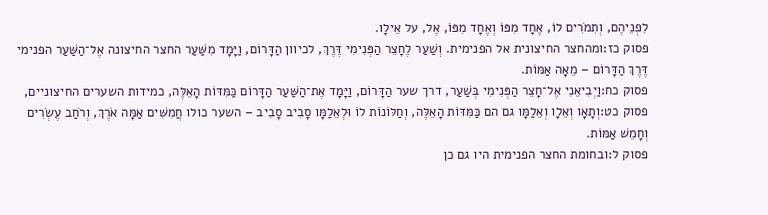לִפְנֵיהֶם, וְתִמֹרִים לוֹ, אֶחָד מִפּוֹ וְאֶחָד מִפּוֹ, אֶל, על אֵילָו.
פסוק כז:ומהחצר החיצונית אל הפנימית. וְשַׁעַר לֶחָצֵר הַפְּנִימִי דֶּרֶךְ, לכיוון הַדָּרוֹם, וַיָּמָד מִשַּׁעַר החצר החיצונה אֶל־הַשַּׁעַר הפנימי דֶּרֶךְ הַדָּרוֹם – מֵאָה אַמּוֹת.
פסוק כח:וַיְבִיאֵנִי אֶל־חָצֵר הַפְּנִימִי בְּשַׁעַר, דרך שער הַדָּרוֹם, וַיָּמָד אֶת־הַשַּׁעַר הַדָּרוֹם כַּמִּדּוֹת הָאֵלֶּה, כמידות השערים החיצוניים,
פסוק כט:וְתָאָו וְאֵלָו וְאֵלַמָּו גם הם כַּמִּדּוֹת הָאֵלֶּה, וְחַלּוֹנוֹת לוֹ וּלְאֵלַמָּו סָבִיב סָבִיב – השער כולו חֲמִשִּׁים אַמָּה אֹרֶךְ, וְרֹחַב עֶשְׂרִים וְחָמֵשׁ אַמּוֹת.
פסוק ל:ובחומת החצר הפנימית היו גם כן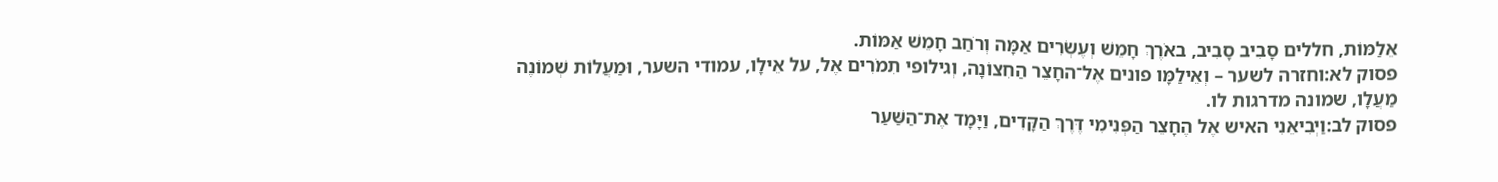אֵלַמּוֹת, חללים סָבִיב סָבִיב, באֹרֶךְ חָמֵשׁ וְעֶשְׂרִים אַמָּה וְרֹחַב חָמֵשׁ אַמּוֹת.
פסוק לא:וחזרה לשער – וְאֵילַמָּו פונים אֶל־החָצֵר הַחִצוֹנָה, וְגילופי תִמֹרִים אֶל, על אֵילָו, עמודי השער, וּמַעֲלוֹת שְׁמוֹנֶה מַעֲלָו, שמונה מדרגות לו.
פסוק לב:וַיְבִיאֵנִי האיש אֶל הֶחָצֵר הַפְּנִימִי דֶּרֶךְ הַקָּדִים, וַיָּמָד אֶת־הַשַּׁעַר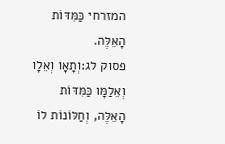המזרחי כַּמִּדּוֹת הָאֵלֶּה.
פסוק לג:וְתָאָו וְאֵלָו וְאֵלַמָּו כַּמִּדּוֹת הָאֵלֶּה, וְחַלּוֹנוֹת לוֹ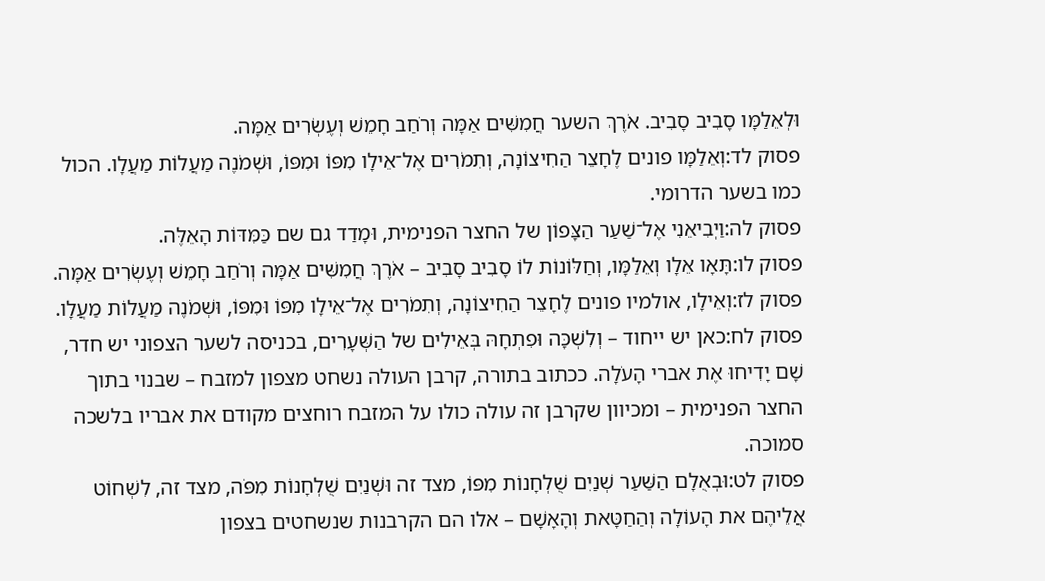וּלְאֵלַמָּו סָבִיב סָבִיב. אֹרֶךְ השער חֲמִשִּׁים אַמָּה וְרֹחַב חָמֵשׁ וְעֶשְׂרִים אַמָּה.
פסוק לד:וְאֵלַמָּו פונים לֶחָצֵר הַחִיצוֹנָה, וְתִמֹרִים אֶל־אֵילָו מִפּוֹ וּמִפּוֹ, וּשְׁמֹנֶה מַעֲלוֹת מַעֲלָו. הכול כמו בשער הדרומי.
פסוק לה:וַיְבִיאֵנִי אֶל־שַׁעַר הַצָּפוֹן של החצר הפנימית, וּמָדַד גם שם כַּמִּדּוֹת הָאֵלֶּה.
פסוק לו:תָּאָו אֵלָו וְאֵלַמָּו, וְחַלּוֹנוֹת לוֹ סָבִיב סָבִיב – אֹרֶךְ חֲמִשִּׁים אַמָּה וְרֹחַב חָמֵשׁ וְעֶשְׂרִים אַמָּה.
פסוק לז:וְאֵילָו, אולמיו פונים לֶחָצֵר הַחִיצוֹנָה, וְתִמֹרִים אֶל־אֵילָו מִפּוֹ וּמִפּוֹ, וּשְׁמֹנֶה מַעֲלוֹת מַעֲלָו.
פסוק לח:כאן יש ייחוד – וְלִשְׁכָּה וּפִתְחָהּ בְּאֵילִים של הַשְּׁעָרִים, בכניסה לשער הצפוני יש חדר, שָׁם יָדִיחוּ אֶת אברי הָעֹלָה. ככתוב בתורה, קרבן העולה נשחט מצפון למזבח – שבנוי בתוך החצר הפנימית – ומכיוון שקרבן זה עולה כולו על המזבח רוחצים מקודם את אבריו בלשכה סמוכה.
פסוק לט:וּבְאֻלָם הַשַּׁעַר שְׁנַיִם שֻׁלְחָנוֹת מִפּוֹ, מצד זה וּשְׁנַיִם שֻׁלְחָנוֹת מִפֹּה, מצד זה, לִשְׁחוֹט אֲלֵיהֶם את הָעוֹלָה וְהַחַטָּאת וְהָאָשָׁם – אלו הם הקרבנות שנשחטים בצפון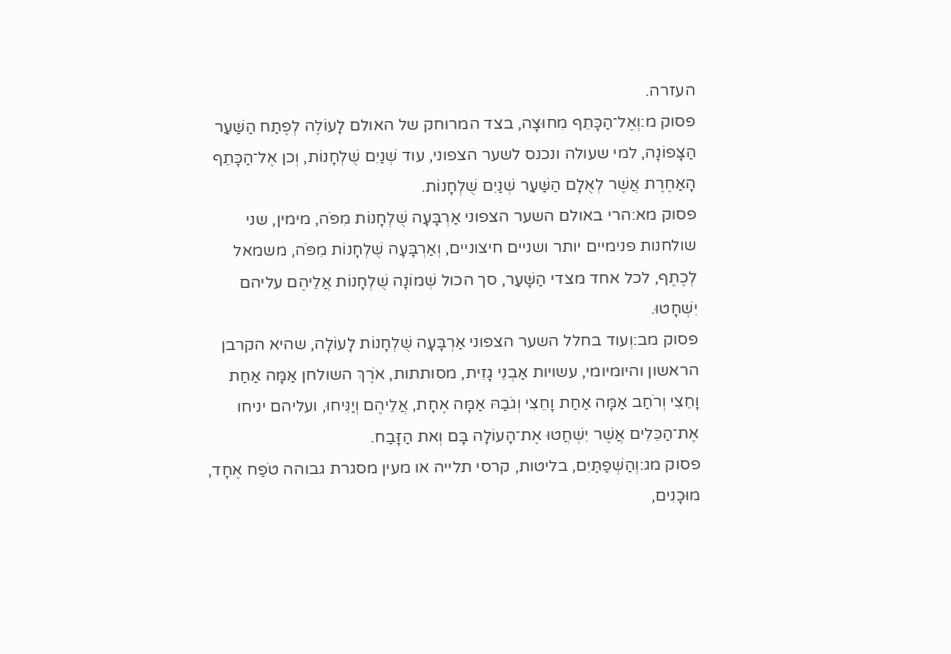העזרה.
פסוק מ:וְאֶל־הַכָּתֵף מִחוּצָה, בצד המרוחק של האולם לָעוֹלֶה לְפֶתַח הַשַּׁעַר הַצָּפוֹנָה, למי שעולה ונכנס לשער הצפוני, עוד שְׁנַיִם שֻׁלְחָנוֹת, וְכן אֶל־הַכָּתֵף הָאַחֶרֶת אֲשֶׁר לְאֻלָם הַשַּׁעַר שְׁנַיִם שֻׁלְחָנוֹת.
פסוק מא:הרי באולם השער הצפוני אַרְבָּעָה שֻׁלְחָנוֹת מִפֹּה, מימין, שני שולחנות פנימיים יותר ושניים חיצוניים, וְאַרְבָּעָה שֻׁלְחָנוֹת מִפֹּה, משמאל לְכֶתֶף, לכל אחד מצדי הַשָּׁעַר, סך הכול שְׁמוֹנָה שֻׁלְחָנוֹת אֲלֵיהֶם עליהם יִשְׁחָטוּ.
פסוק מב:וְעוד בחלל השער הצפוני אַרְבָּעָה שֻׁלְחָנוֹת לָעוֹלָה, שהיא הקרבן הראשון והיומיומי, עשויות אַבְנֵי גָזִית, מסותתות, אֹרֶךְ השולחן אַמָּה אַחַת וָחֵצִי וְרֹחַב אַמָּה אַחַת וָחֵצִי וְגֹבַהּ אַמָּה אֶחָת, אֲלֵיהֶם וְיַנִּיחוּ, ועליהם יניחו אֶת־הַכֵּלִים אֲשֶׁר יִשְׁחֲטוּ אֶת־הָעוֹלָה בָּם וְאת הַזָּבַח.
פסוק מג:וְהַשְׁפַתַּיִם, בליטות, קרסי תלייה או מעין מסגרת גבוהה טֹפַח אֶחָד, מוּכָנִים,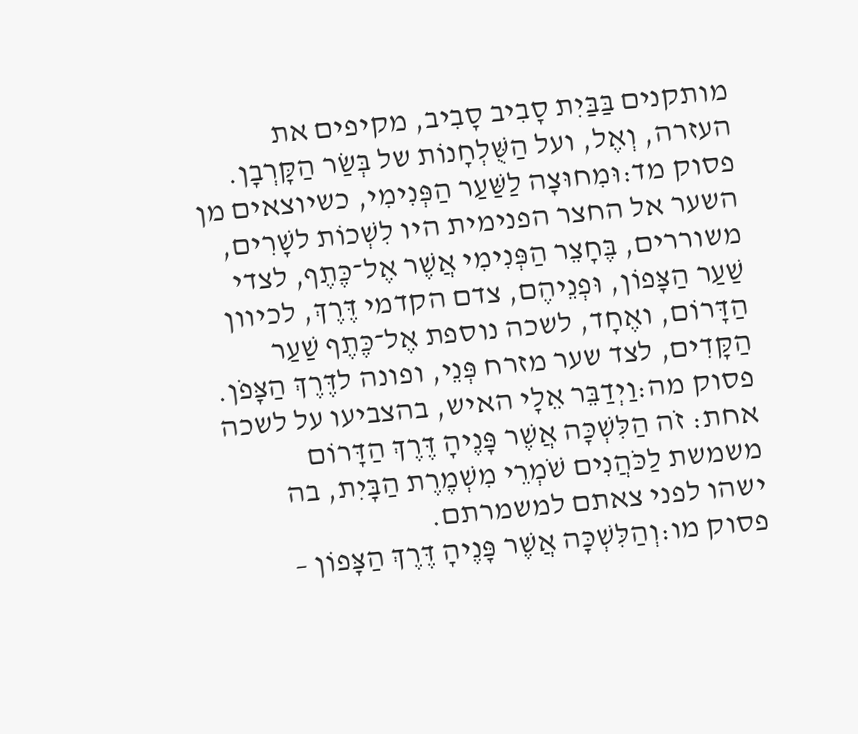מותקנים בַּבַּיִת סָבִיב סָבִיב, מקיפים את העזרה, וְאֶל, ועל הַשֻּׁלְחָנוֹת של בְּשַׂר הַקָּרְבָן.
פסוק מד:וּמִחוּצָה לַשַּׁעַר הַפְּנִימִי, כשיוצאים מן השער אל החצר הפנימית היו לִשְׁכוֹת לשָׁרִים, משוררים, בֶּחָצֵר הַפְּנִימִי אֲשֶׁר אֶל־כֶּתֶף, לצדי שַׁעַר הַצָּפוֹן, וּפְנֵיהֶם, צדם הקדמי דֶּרֶךְ, לכיוון הַדָּרוֹם, ואֶחָד, לשכה נוספת אֶל־כֶּתֶף שַׁעַר הַקָּדִים, לצד שער מזרח פְּנֵי, ופונה לדֶּרֶךְ הַצָּפֹן.
פסוק מה:וַיְדַבֵּר אֵלָי האיש, בהצביעו על לשכה אחת: זֹה הַלִּשְׁכָּה אֲשֶׁר פָּנֶיהָ דֶּרֶךְ הַדָּרוֹם משמשת לַכֹּהֲנִים שֹׁמְרֵי מִשְׁמֶרֶת הַבָּיִת, בה ישהו לפני צאתם למשמרתם.
פסוק מו:וְהַלִּשְׁכָּה אֲשֶׁר פָּנֶיהָ דֶּרֶךְ הַצָּפוֹן –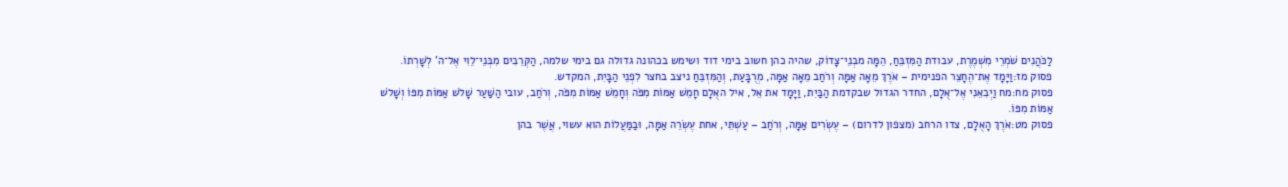לַכֹּהֲנִים שֹׁמְרֵי מִשְׁמֶרֶת, עבודת הַמִּזְבֵּחַ, הֵמָּה מבְנֵי־צָדוֹק, שהיה כהן חשוב בימי דוד ושימש בכהונה גדולה גם בימי שלמה, הַקְּרֵבִים מִבְּנֵי־לֵוִי אֶל־ה' לְשָׁרְתוֹ.
פסוק מז:וַיָּמָד אֶת־הֶחָצֵר הפנימית – אֹרֶךְ מֵאָה אַמָּה וְרֹחַב מֵאָה אַמָּה, מְרֻבָּעַת, וְהַמִּזְבֵּחַ ניצב בחצר לִפְנֵי הַבָּיִת, המקדש.
פסוק מח:מח וַיְבִאֵנִי אֶל־אֻלָם, החדר הגדול שבקדמת הַבַּיִת, וַיָּמָד את אֵל, איל האֻלָם חָמֵשׁ אַמּוֹת מִפֹּה וְחָמֵשׁ אַמּוֹת מִפֹּה, וְרֹחַב, עובי הַשַּׁעַר שָׁלֹשׁ אַמּוֹת מִפּוֹ וְשָׁלֹשׁ אַמּוֹת מִפּוֹ.
פסוק מט:אֹרֶךְ הָאֻלָם, צדו הרחב (מצפון לדרום) – עֶשְׂרִים אַמָּה, וְרֹחַב – עַשְׁתֵּי, אחת עֶשְׂרֵה אַמָּה, וּבַמַּעֲלוֹת הוא עשוי, אֲשֶׁר בהן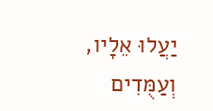יַעֲלוּ אֵלָיו, וְעַמֻּדִים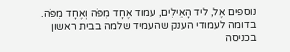נוספים אֶל, ליד הָאֵילִים, עמוד אֶחָד מִפֹּה וְאֶחָד מִפֹּה. בדומה לעמודי הענק שהעמיד שלמה בבית ראשון בכניסה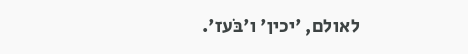לאולם, 'יכין' ו'בֹּעז'.